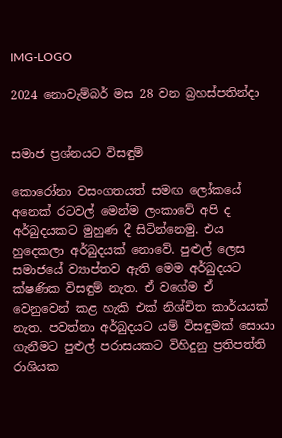IMG-LOGO

2024 නොවැම්බර් මස 28 වන බ්‍රහස්පතින්දා


සමාජ ප්‍රශ්නයට විසඳුම්

කොරෝනා වසංගතයත් සමඟ ලෝකයේ අනෙක් රටවල් මෙන්ම ලංකාවේ අපි ද අර්බුදයකට මුහුණ දී සිටින්නෙමු. එය හුදෙකලා අර්බුදයක් නොවේ. පුළුල් ලෙස සමාජයේ ව්‍යාප්තව ඇති මෙම අර්බුදයට ක්ෂණික විසඳුම් නැත. ඒ වගේම ඒ වෙනුවෙන් කළ හැකි එක් නිශ්චිත කාර්යයක් නැත. පවත්නා අර්බුදයට යම් විසඳුමක් සොයා ගැනීමට පුළුල් පරාසයකට විහිදුනු ප්‍රතිපත්ති රාශියක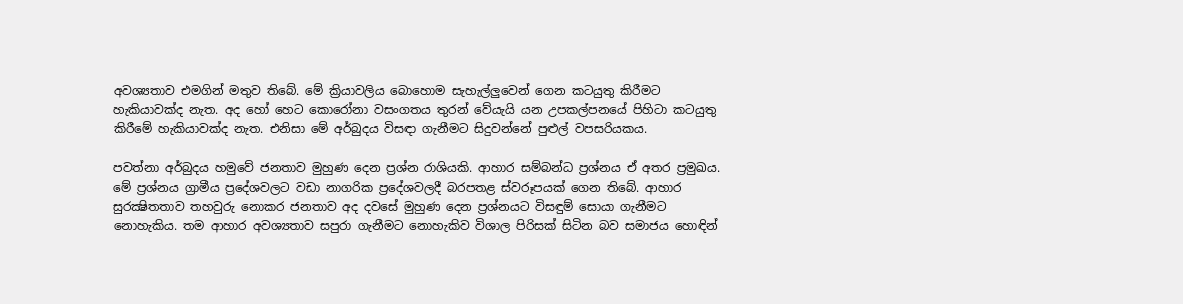අවශ්‍යතාව එමගින් මතුව තිබේ. මේ ක්‍රියාවලිය බොහොම සැහැල්ලුවෙන් ගෙන කටයුතු කිරීමට හැකියාවක්ද නැත. අද හෝ හෙට කොරෝනා වසංගතය තුරන් වේයැයි යන උපකල්පනයේ පිහිටා කටයුතු කිරීමේ හැකියාවක්ද නැත. එනිසා මේ අර්බුදය විසඳා ගැනීමට සිදුවන්නේ පුළුල් වපසරියකය.

පවත්නා අර්බුදය හමුවේ ජනතාව මුහුණ දෙන ප්‍රශ්න රාශියකි. ආහාර සම්බන්ධ ප්‍රශ්නය ඒ අතර ප්‍රමුඛය. මේ ප්‍රශ්නය ග්‍රාමීය ප්‍රදේශවලට වඩා නාගරික ප්‍රදේශවලදී බරපතළ ස්වරූපයක් ගෙන තිබේ. ආහාර සුරක්‍ෂිතතාව තහවුරු නොකර ජනතාව අද දවසේ මුහුණ දෙන ප්‍රශ්නයට විසඳුම් සොයා ගැනීමට නොහැකිය. තම ආහාර අවශ්‍යතාව සපුරා ගැනීමට නොහැකිව විශාල පිරිසක් සිටින බව සමාජය හොඳින්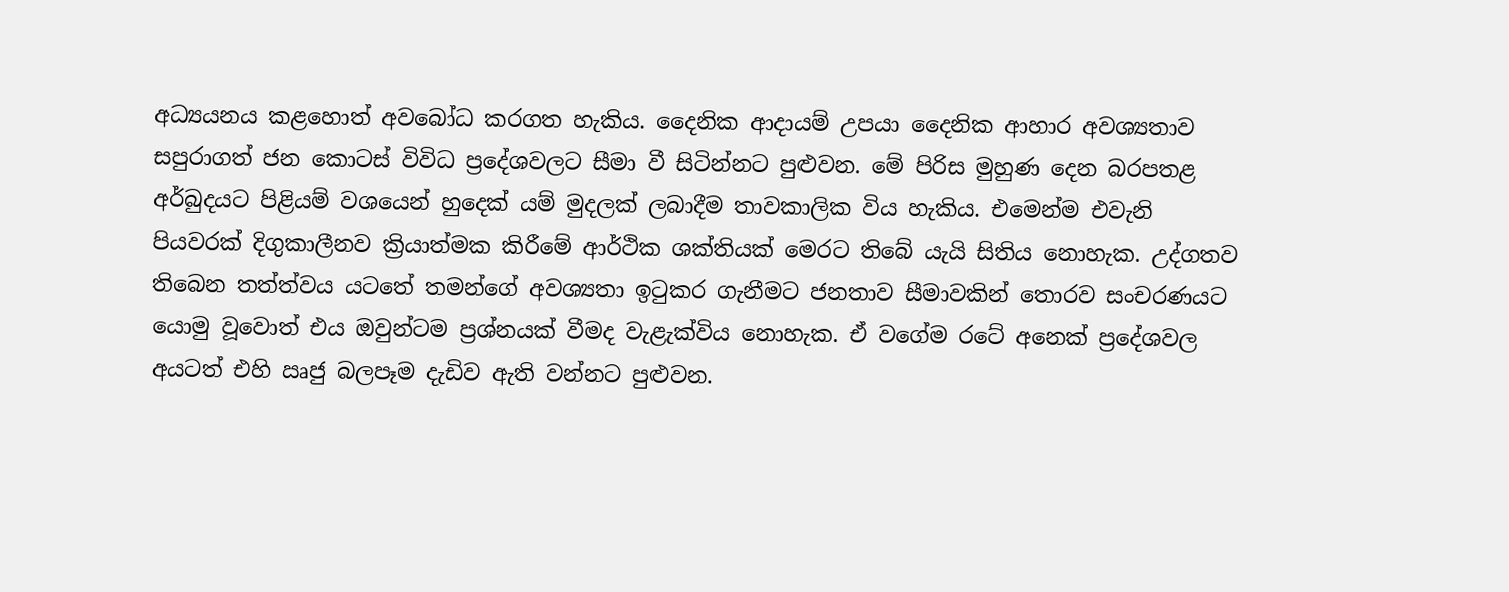අධ්‍යයනය කළහොත් අවබෝධ කරගත හැකිය. දෛනික ආදායම් උපයා දෛනික ආහාර අවශ්‍යතාව සපුරාගත් ජන කොටස් විවිධ ප්‍රදේශවලට සීමා වී සිටින්නට පුළුවන. මේ පිරිස මුහුණ දෙන බරපතළ අර්බුදයට පිළියම් වශයෙන් හුදෙක් යම් මුදලක් ලබාදීම තාවකාලික විය හැකිය. එමෙන්ම එවැනි පියවරක් දිගුකාලීනව ක්‍රියාත්මක කිරීමේ ආර්ථික ශක්තියක් මෙරට තිබේ යැයි සිතිය නොහැක. උද්ගතව තිබෙන තත්ත්වය යටතේ තමන්ගේ අවශ්‍යතා ඉටුකර ගැනීමට ජනතාව සීමාවකින් තොරව සංචරණයට යොමු වූවොත් එය ඔවුන්ටම ප්‍රශ්නයක් වීමද වැළැක්විය නොහැක. ඒ වගේම රටේ අනෙක් ප්‍රදේශවල අයටත් එහි ඍජු බලපෑම දැඩිව ඇති වන්නට පුළුවන.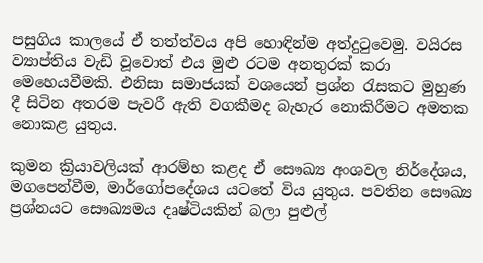පසුගිය කාලයේ ඒ තත්ත්වය අපි හොඳින්ම අත්දුටුවෙමු. වයිරස ව්‍යාප්තිය වැඩි වූවොත් එය මුළු රටම අනතුරක් කරා මෙහෙයවීමකි. එනිසා සමාජයක් වශයෙන් ප්‍රශ්න රැසකට මුහුණ දී සිටින අතරම පැවරී ඇති වගකීමද බැහැර නොකිරීමට අමතක නොකළ යුතුය.

කුමන ක්‍රියාවලියක් ආරම්භ කළද ඒ සෞඛ්‍ය අංශවල නිර්දේශය, මගපෙන්වීම, මාර්ගෝපදේශය යටතේ විය යුතුය. පවතින සෞඛ්‍ය ප්‍රශ්නයට සෞඛ්‍යමය දෘෂ්ටියකින් බලා පුළුල්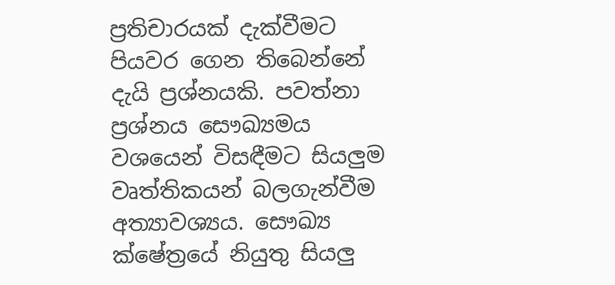ප්‍රතිචාරයක් දැක්වීමට පියවර ගෙන තිබෙන්නේ දැයි ප්‍රශ්නයකි. පවත්නා ප්‍රශ්නය සෞඛ්‍යමය වශයෙන් විසඳීමට සියලුම වෘත්තිකයන් බලගැන්වීම අත්‍යාවශ්‍යය. සෞඛ්‍ය ක්ෂේත්‍රයේ නියුතු සියලු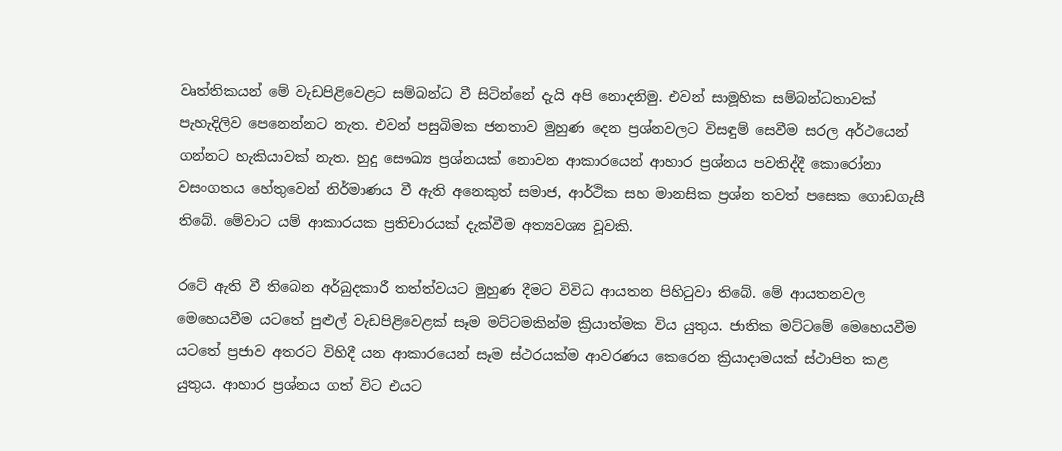වෘත්තිකයන් මේ වැඩපිළිවෙළට සම්බන්ධ වී සිටින්නේ දැයි අපි නොදනිමු. එවන් සාමූහික සම්බන්ධතාවක් පැහැදිලිව පෙනෙන්නට නැත. එවන් පසුබිමක ජනතාව මුහුණ දෙන ප්‍රශ්නවලට විසඳුම් සෙවීම සරල අර්ථයෙන් ගන්නට හැකියාවක් නැත. හුදු සෞඛ්‍ය ප්‍රශ්නයක් නොවන ආකාරයෙන් ආහාර ප්‍රශ්නය පවතිද්දී කොරෝනා වසංගතය හේතුවෙන් නිර්මාණය වී ඇති අනෙකුත් සමාජ, ආර්ථික සහ මානසික ප්‍රශ්න තවත් පසෙක ගොඩගැසී තිබේ. මේවාට යම් ආකාරයක ප්‍රතිචාරයක් දැක්වීම අත්‍යවශ්‍ය වූවකි.

රටේ ඇති වී තිබෙන අර්බුදකාරී තත්ත්වයට මුහුණ දීමට විවිධ ආයතන පිහිටුවා තිබේ. මේ ආයතනවල මෙහෙයවීම යටතේ පුළුල් වැඩපිළිවෙළක් සෑම මට්ටමකින්ම ක්‍රියාත්මක විය යුතුය. ජාතික මට්ටමේ මෙහෙයවීම යටතේ ප්‍රජාව අතරට විහිදී යන ආකාරයෙන් සෑම ස්ථරයක්ම ආවරණය කෙරෙන ක්‍රියාදාමයක් ස්ථාපිත කළ යුතුය. ආහාර ප්‍රශ්නය ගත් විට එයට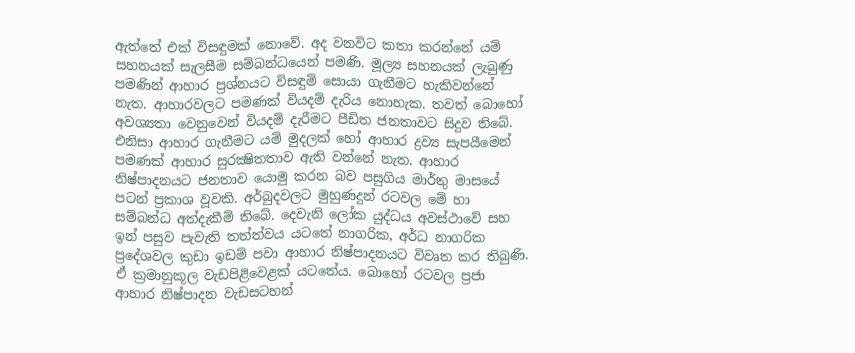ඇත්තේ එක් විසඳුමක් නොවේ. අද වනවිට කතා කරන්නේ යම් සහනයක් සැලසීම සම්බන්ධයෙන් පමණි. මූල්‍ය සහනයක් ලැබුණු පමණින් ආහාර ප්‍රශ්නයට විසඳුම් සොයා ගැනීමට හැකිවන්නේ නැත. ආහාරවලට පමණක් වියදම් දැරිය නොහැක. තවත් බොහෝ අවශ්‍යතා වෙනුවෙන් වියදම් දැරීමට පීඩිත ජනතාවට සිදුව තිබේ. එනිසා ආහාර ගැනීමට යම් මුදලක් හෝ ආහාර ද්‍රව්‍ය සැපයීමෙන් පමණක් ආහාර සුරක්‍ෂිතතාව ඇති වන්නේ නැත. ආහාර නිෂ්පාදනයට ජනතාව යොමු කරන බව පසුගිය මාර්තු මාසයේ පටන් ප්‍රකාශ වූවකි. අර්බුදවලට මුහුණදුන් රටවල මේ හා සම්බන්ධ අත්දැකීම් තිබේ. දෙවැනි ලෝක යුද්ධය අවස්ථාවේ සහ ඉන් පසුව පැවැති තත්ත්වය යටතේ නාගරික, අර්ධ නාගරික ප්‍රදේශවල කුඩා ඉඩම් පවා ආහාර නිෂ්පාදනයට විවෘත කර තිබුණි. ඒ ක්‍රමානුකූල වැඩපිළිවෙළක් යටතේය. බොහෝ රටවල ප්‍රජා ආහාර නිෂ්පාදන වැඩසටහන්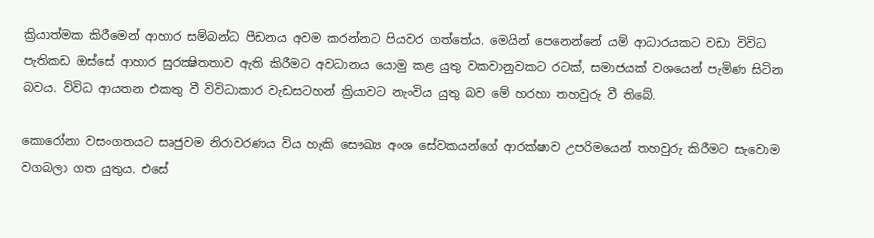ක්‍රියාත්මක කිරීමෙන් ආහාර සම්බන්ධ පීඩනය අවම කරන්නට පියවර ගත්තේය. මෙයින් පෙනෙන්නේ යම් ආධාරයකට වඩා විවිධ පැතිකඩ ඔස්සේ ආහාර සුරක්‍ෂිතතාව ඇති කිරීමට අවධානය යොමු කළ යුතු වකවානුවකට රටක්, සමාජයක් වශයෙන් පැමිණ සිටින බවය. විවිධ ආයතන එකතු වී විවිධාකාර වැඩසටහන් ක්‍රියාවට නැංවිය යුතු බව මේ හරහා තහවුරු වී තිබේ.

කොරෝනා වසංගතයට සෘජුවම නිරාවරණය විය හැකි සෞඛ්‍ය අංශ සේවකයන්ගේ ආරක්ෂාව උපරිමයෙන් තහවුරු කිරීමට සැවොම වගබලා ගත යුතුය. එසේ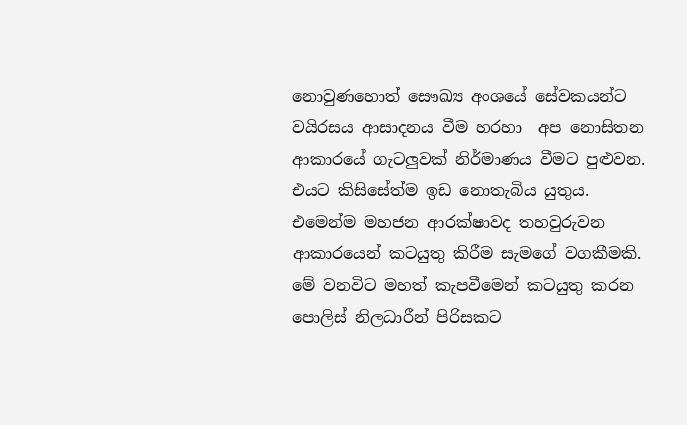නොවුණහොත් සෞඛ්‍ය අංශයේ සේවකයන්ට වයිරසය ආසාදනය වීම හරහා  අප නොසිතන ආකාරයේ ගැටලුවක් නිර්මාණය වීමට පුළුවන. එයට කිසිසේත්ම ඉඩ නොතැබිය යුතුය. එමෙන්ම මහජන ආරක්ෂාවද තහවුරුවන ආකාරයෙන් කටයුතු කිරීම සැමගේ වගකීමකි. මේ වනවිට මහත් කැපවීමෙන් කටයුතු කරන පොලිස් නිලධාරීන් පිරිසකට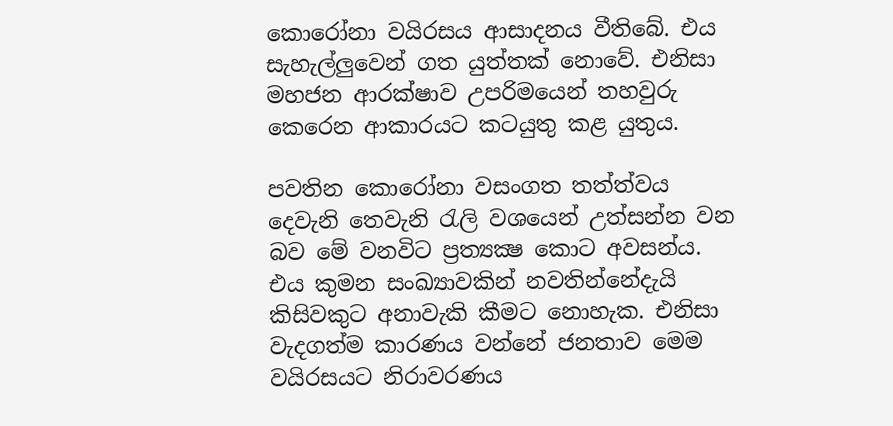කොරෝනා වයිරසය ආසාදනය වීතිබේ. එය සැහැල්ලුවෙන් ගත යුත්තක් නොවේ. එනිසා මහජන ආරක්ෂාව උපරිමයෙන් තහවුරු කෙරෙන ආකාරයට කටයුතු කළ යුතුය.

පවතින කොරෝනා වසංගත තත්ත්වය දෙවැනි තෙවැනි රැලි වශයෙන් උත්සන්න වන බව මේ වනවිට ප්‍රත්‍යක්‍ෂ කොට අවසන්ය. එය කුමන සංඛ්‍යාවකින් නවතින්නේදැයි කිසිවකුට අනාවැකි කීමට නොහැක. එනිසා වැදගත්ම කාරණය වන්නේ ජනතාව මෙම වයිරසයට නිරාවරණය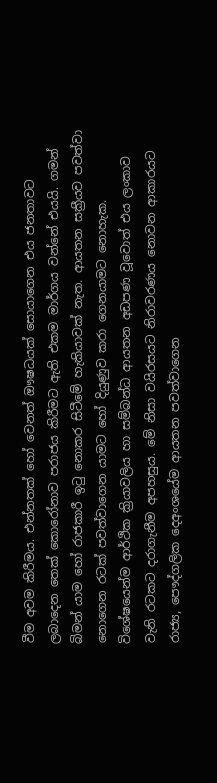වීම අවම කිරීමය. එන්නතක් හෝ වෙනත් ඖෂධයක් සොයාගෙන එය ජනතාවට ලබාදෙන තෙක් කොරෝනාව පරාජය කිරීමට ඇති එකම මාර්ගය වන්නේ එයයි. ගමන් බිමන් යාම හෝ රාජකාරී ඉටු නොකර සිටීමේ හැකියාවක් නැත. ආයතන සක්‍රීයව පවත්වා නොගෙන රටක් පවත්වාගෙන යාමට හෝ දියුණුව කරා ගෙනයාමට නොහැක. විශේෂයෙන්ම ආර්ථික ක්‍රියාවලිය හා සම්බන්ධ ආයතන අඩපණ වූවොත් එය ලංකාව වැනි රටකට දරාගැනීම අපහසුය. මේ නිසා වයිරසයට නිරාවරණය නොවන ආකාරයට රාජ්‍ය, පෞද්ගලික දෙඅංශයේම ආයතන පවත්වාගෙන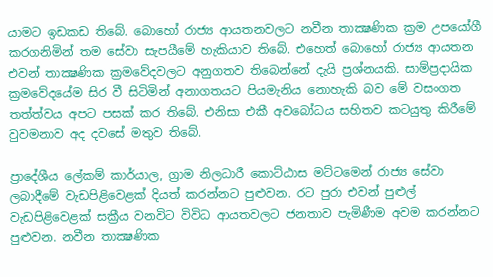යාමට ඉඩකඩ තිබේ. බොහෝ රාජ්‍ය ආයතනවලට නවීන තාක්‍ෂණික ක්‍රම උපයෝගී කරගනිමින් තම සේවා සැපයීමේ හැකියාව තිබේ. එහෙත් බොහෝ රාජ්‍ය ආයතන එවන් තාක්‍ෂණික ක්‍රමවේදවලට අනුගතව තිබෙන්නේ දැයි ප්‍රශ්නයකි. සාම්ප්‍රදායික ක්‍රමවේදයේම සිර වී සිටිමින් අනාගතයට පියමැනිය නොහැකි බව මේ වසංගත තත්ත්වය අපට පසක් කර තිබේ. එනිසා එකී අවබෝධය සහිතව කටයුතු කිරීමේ වුවමනාව අද දවසේ මතුව තිබේ.

ප්‍රාදේශීය ලේකම් කාර්යාල, ග්‍රාම නිලධාරී කොට්ඨාස මට්ටමෙන් රාජ්‍ය සේවා ලබාදීමේ වැඩපිළිවෙළක් දියත් කරන්නට පුළුවන. රට පුරා එවන් පුළුල් වැඩපිළිවෙළක් සක්‍රීය වනවිට විවිධ ආයතවලට ජනතාව පැමිණීම අවම කරන්නට පුළුවන. නවීන තාක්‍ෂණික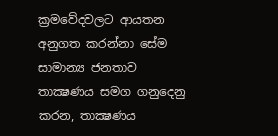ක්‍රමවේදවලට ආයතන අනුගත කරන්නා සේම සාමාන්‍ය ජනතාව තාක්‍ෂණය සමග ගනුදෙනු කරන, තාක්‍ෂණය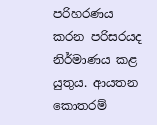පරිහරණය කරන පරිසරයද නිර්මාණය කළ යුතුය. ආයතන කොතරම්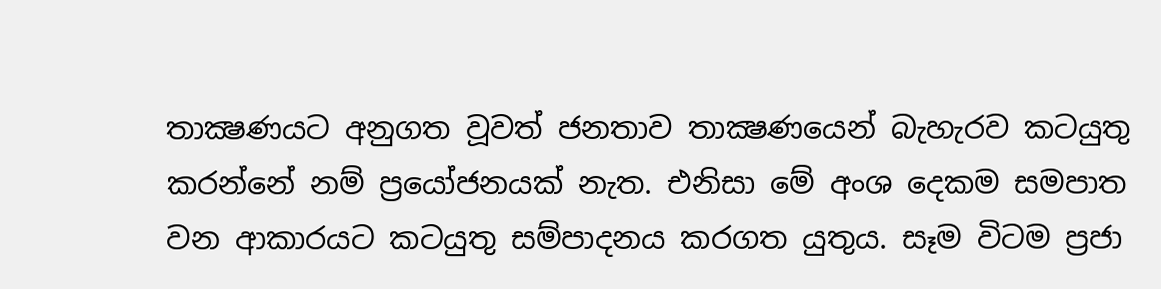තාක්‍ෂණයට අනුගත වූවත් ජනතාව තාක්‍ෂණයෙන් බැහැරව කටයුතු කරන්නේ නම් ප්‍රයෝජනයක් නැත. එනිසා මේ අංශ දෙකම සමපාත වන ආකාරයට කටයුතු සම්පාදනය කරගත යුතුය. සෑම විටම ප්‍රජා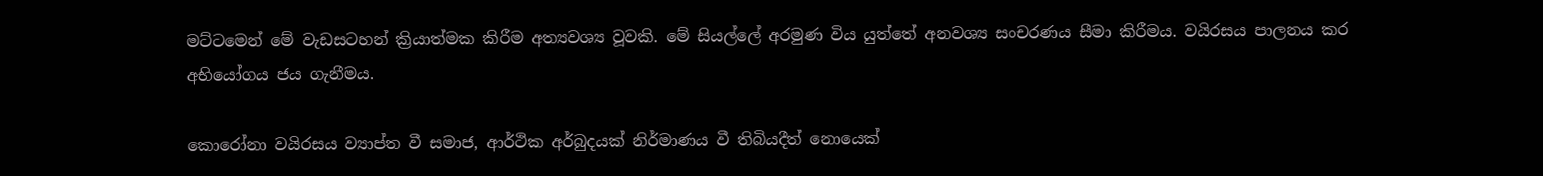මට්ටමෙන් මේ වැඩසටහන් ක්‍රියාත්මක කිරීම අත්‍යවශ්‍ය වූවකි. මේ සියල්ලේ අරමුණ විය යුත්තේ අනවශ්‍ය සංචරණය සීමා කිරීමය. වයිරසය පාලනය කර අභියෝගය ජය ගැනීමය.

කොරෝනා වයිරසය ව්‍යාප්ත වී සමාජ, ආර්ථික අර්බුදයක් නිර්මාණය වී තිබියදීත් නොයෙක්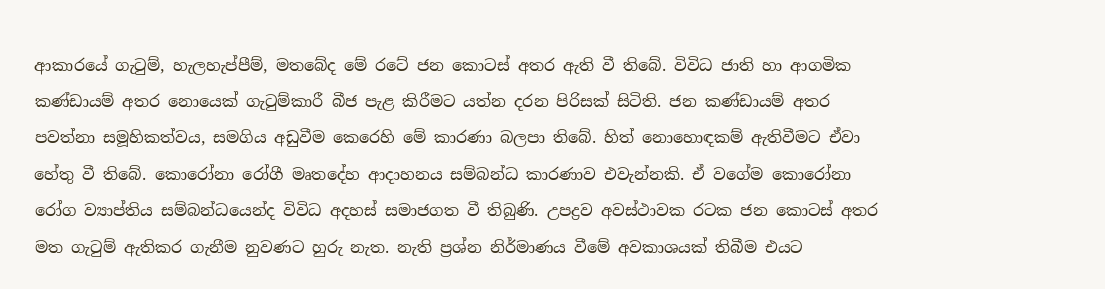ආකාරයේ ගැටුම්, හැලහැප්පීම්, මතබේද මේ රටේ ජන කොටස් අතර ඇති වී තිබේ. විවිධ ජාති හා ආගමික කණ්ඩායම් අතර නොයෙක් ගැටුම්කාරී බීජ පැළ කිරීමට යත්න දරන පිරිසක් සිටිති. ජන කණ්ඩායම් අතර පවත්නා සමූහිකත්වය, සමගිය අඩුවීම කෙරෙහි මේ කාරණා බලපා තිබේ. හිත් නොහොඳකම් ඇතිවීමට ඒවා හේතු වී තිබේ. කොරෝනා රෝගී මෘතදේහ ආදාහනය සම්බන්ධ කාරණාව එවැන්නකි. ඒ වගේම කොරෝනා රෝග ව්‍යාප්තිය සම්බන්ධයෙන්ද විවිධ අදහස් සමාජගත වී තිබුණි. උපද්‍රව අවස්ථාවක රටක ජන කොටස් අතර මත ගැටුම් ඇතිකර ගැනීම නුවණට හුරු නැත. නැති ප්‍රශ්න නිර්මාණය වීමේ අවකාශයක් තිබීම එයට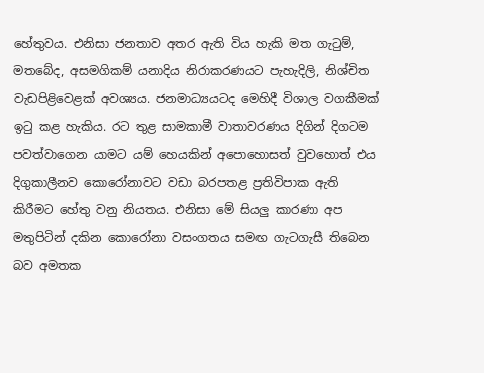හේතුවය. එනිසා ජනතාව අතර ඇති විය හැකි මත ගැටුම්, මතබේද, අසමගිකම් යනාදිය නිරාකරණයට පැහැදිලි, නිශ්චිත වැඩපිළිවෙළක් අවශ්‍යය. ජනමාධ්‍යයටද මෙහිදී විශාල වගකීමක් ඉටු කළ හැකිය. රට තුළ සාමකාමී වාතාවරණය දිගින් දිගටම පවත්වාගෙන යාමට යම් හෙයකින් අපොහොසත් වුවහොත් එය දිගුකාලීනව කොරෝනාවට වඩා බරපතළ ප්‍රතිවිපාක ඇති කිරීමට හේතු වනු නියතය. එනිසා මේ සියලු කාරණා අප මතුපිටින් දකින කොරෝනා වසංගතය සමඟ ගැටගැසී තිබෙන බව අමතක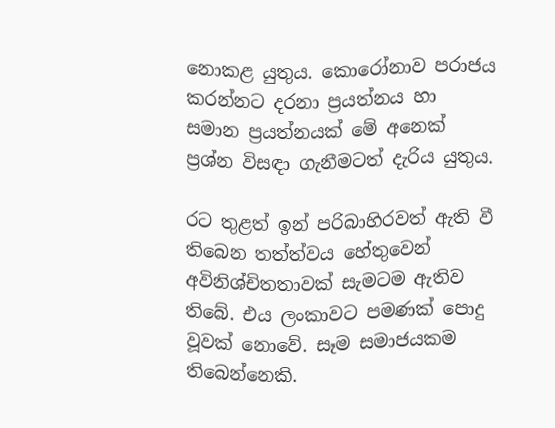නොකළ යුතුය. කොරෝනාව පරාජය කරන්නට දරනා ප්‍රයත්නය හා සමාන ප්‍රයත්නයක් මේ අනෙක් ප්‍රශ්න විසඳා ගැනීමටත් දැරිය යුතුය.

රට තුළත් ඉන් පරිබාහිරවත් ඇති වී තිබෙන තත්ත්වය හේතුවෙන් අවිනිශ්චිතතාවක් සැමටම ඇතිව තිබේ. එය ලංකාවට පමණක් පොදු වූවක් නොවේ. සෑම සමාජයකම තිබෙන්නෙකි.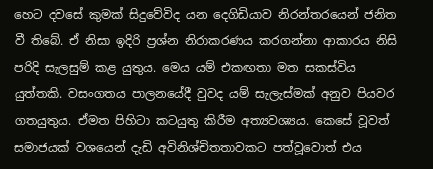හෙට දවසේ කුමක් සිදුවේවිද යන දෙගිඩියාව නිරන්තරයෙන් ජනිත වී තිබේ. ඒ නිසා ඉදිරි ප්‍රශ්න නිරාකරණය කරගන්නා ආකාරය නිසි පරිදි සැලසුම් කළ යුතුය. මෙය යම් එකඟතා මත සකස්විය යුත්තකි. වසංගතය පාලනයේදී වුවද යම් සැලැස්මක් අනුව පියවර ගතයුතුය. ඒමත පිහිටා කටයුතු කිරීම අත්‍යවශ්‍යය. කෙසේ වූවත් සමාජයක් වශයෙන් දැඩි අවිනිශ්චිතතාවකට පත්වූවොත් එය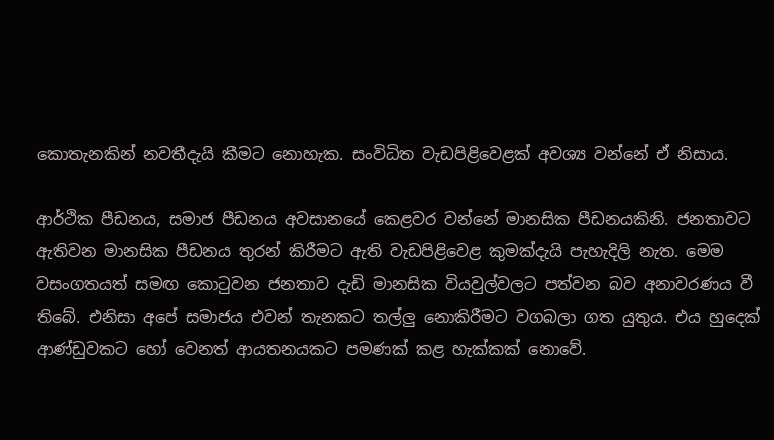කොතැනකින් නවතීදැයි කීමට නොහැක. සංවිධිත වැඩපිළිවෙළක් අවශ්‍ය වන්නේ ඒ නිසාය.

ආර්ථික පීඩනය, සමාජ පීඩනය අවසානයේ කෙළවර වන්නේ මානසික පීඩනයකිනි. ජනතාවට ඇතිවන මානසික පීඩනය තුරන් කිරීමට ඇති වැඩපිළිවෙළ කුමක්දැයි පැහැදිලි නැත. මෙම වසංගතයත් සමඟ කොටුවන ජනතාව දැඩි මානසික වියවුල්වලට පත්වන බව අනාවරණය වී තිබේ. එනිසා අපේ සමාජය එවන් තැනකට තල්ලු නොකිරීමට වගබලා ගත යුතුය. එය හුදෙක් ආණ්ඩුවකට හෝ වෙනත් ආයතනයකට පමණක් කළ හැක්කක් නොවේ.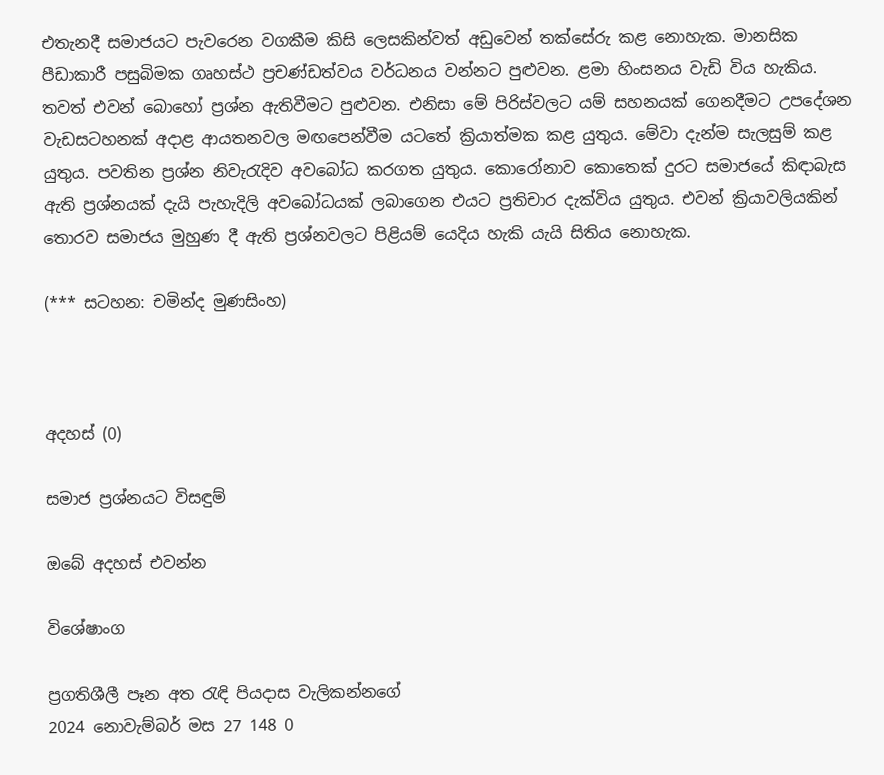එතැනදී සමාජයට පැවරෙන වගකීම කිසි ලෙසකින්වත් අඩුවෙන් තක්සේරු කළ නොහැක. මානසික පීඩාකාරී පසුබිමක ගෘහස්ථ ප්‍රචණ්ඩත්වය වර්ධනය වන්නට පුළුවන. ළමා හිංසනය වැඩි විය හැකිය. තවත් එවන් බොහෝ ප්‍රශ්න ඇතිවීමට පුළුවන. එනිසා මේ පිරිස්වලට යම් සහනයක් ගෙනදීමට උපදේශන වැඩසටහනක් අදාළ ආයතනවල මඟපෙන්වීම යටතේ ක්‍රියාත්මක කළ යුතුය. මේවා දැන්ම සැලසුම් කළ යුතුය. පවතින ප්‍රශ්න නිවැරැදිව අවබෝධ කරගත යුතුය. කොරෝනාව කොතෙක් දුරට සමාජයේ කිඳාබැස ඇති ප්‍රශ්නයක් දැයි පැහැදිලි අවබෝධයක් ලබාගෙන එයට ප්‍රතිචාර දැක්විය යුතුය. එවන් ක්‍රියාවලියකින් තොරව සමාජය මුහුණ දී ඇති ප්‍රශ්නවලට පිළියම් යෙදිය හැකි යැයි සිතිය නොහැක.

(*** සටහන: චමින්ද මුණසිංහ)



අදහස් (0)

සමාජ ප්‍රශ්නයට විසඳුම්

ඔබේ අදහස් එවන්න

විශේෂාංග

ප්‍රගතිශීලී පෑන අත රැඳි පියදාස වැලිකන්නගේ
2024 නොවැම්බර් මස 27 148 0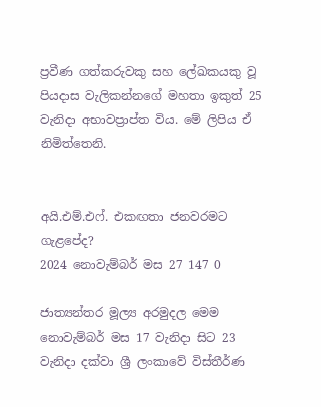ප්‍රවීණ ගත්කරුවකු සහ ලේඛකයකු වූ පියදාස වැලිකන්නගේ මහතා ඉකුත් 25 වැනිදා අභාවප්‍රාප්ත විය. මේ ලිපිය ඒ නිමිත්තෙනි.


අයි.එම්.එෆ්. එකඟතා ජනවරමට ගැළපේද?
2024 නොවැම්බර් මස 27 147 0

ජාත්‍යන්තර මූල්‍ය අරමුදල මෙම නොවැම්බර් මස 17 වැනිදා සිට 23 වැනිදා දක්වා ශ්‍රී ලංකාවේ විස්තීර්ණ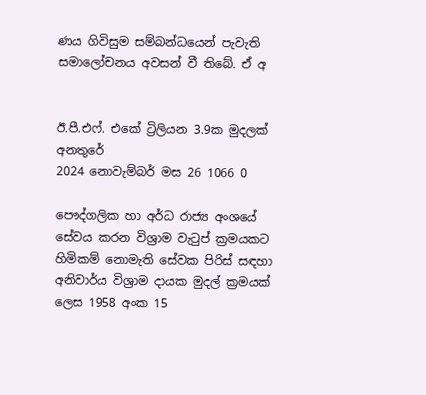ණය ගිවිසුම සම්බන්ධයෙන් පැවැති සමාලෝචනය අවසන් වී තිබේ. ඒ අ


ඊ.පී.එෆ්. එකේ ට්‍රිලියන 3.9ක මුදලක් අනතුරේ
2024 නොවැම්බර් මස 26 1066 0

පෞද්ගලික හා අර්ධ රාජ්‍ය අංශයේ සේවය කරන විශ්‍රාම වැටුප් ක්‍රමයකට හිමිකම් නොමැති සේවක පිරිස් සඳහා අනිවාර්ය විශ්‍රාම දායක මුදල් ක්‍රමයක් ලෙස 1958 අංක 15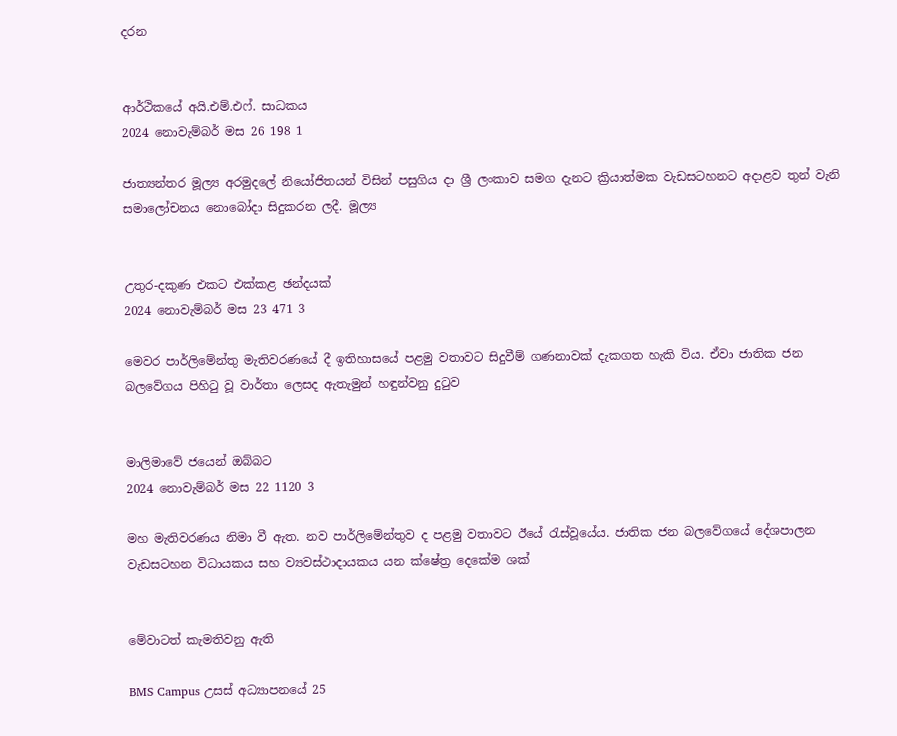දරන


ආර්ථිකයේ අයි.එම්.එෆ්. සාධකය
2024 නොවැම්බර් මස 26 198 1

ජාත්‍යන්තර මූල්‍ය අරමුදලේ නියෝජිතයන් විසින් පසුගිය දා ශ්‍රී ලංකාව සමග දැනට ක්‍රියාත්මක වැඩසටහනට අදාළව තුන් වැනි සමාලෝචනය නොබෝදා සිදුකරන ලදී. මූල්‍ය


උතුර-දකුණ එකට එක්කළ ඡන්දයක්
2024 නොවැම්බර් මස 23 471 3

මෙවර පාර්ලිමේන්තු මැතිවරණයේ දී ඉතිහාසයේ පළමු වතාවට සිදුවීම් ගණනාවක් දැකගත හැකි විය. ඒවා ජාතික ජන බලවේගය පිහිටු වූ වාර්තා ලෙසද ඇතැමුන් හඳුන්වනු දුටුව


මාලිමාවේ ජයෙන් ඔබ්බට
2024 නොවැම්බර් මස 22 1120 3

මහ මැතිවරණය නිමා වී ඇත. නව පාර්ලිමේන්තුව ද පළමු වතාවට ඊයේ රැස්වූයේය. ජාතික ජන බලවේගයේ දේශපාලන වැඩසටහන විධායකය සහ ව්‍යවස්ථාදායකය යන ක්ෂේත්‍ර දෙකේම ශක්


මේවාටත් කැමතිවනු ඇති

BMS Campus උසස් අධ්‍යාපනයේ 25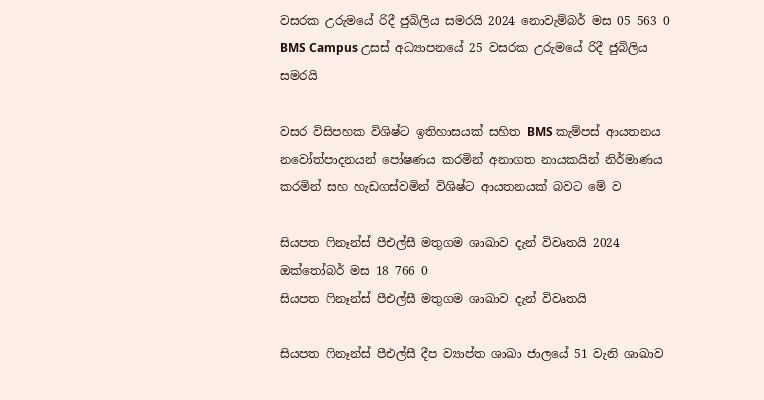වසරක උරුමයේ රිදී ජුබිලිය සමරයි 2024 නොවැම්බර් මස 05 563 0
BMS Campus උසස් අධ්‍යාපනයේ 25 වසරක උරුමයේ රිදී ජුබිලිය සමරයි

වසර විසිපහක විශිෂ්ට ඉතිහාසයක් සහිත BMS කැම්පස් ආයතනය නවෝත්පාදනයන් පෝෂණය කරමින් අනාගත නායකයින් නිර්මාණය කරමින් සහ හැඩගස්වමින් විශිෂ්ට ආයතනයක් බවට මේ ව

සියපත ෆිනෑන්ස් පීඑල්සී මතුගම ශාඛාව දැන් විවෘතයි 2024 ඔක්තෝබර් මස 18 766 0
සියපත ෆිනෑන්ස් පීඑල්සී මතුගම ශාඛාව දැන් විවෘතයි

සියපත ෆිනෑන්ස් පීඑල්සී දීප ව්‍යාප්ත ශාඛා ජාලයේ 51 වැනි ශාඛාව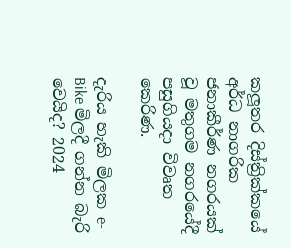කලූතර දිස්ත්‍රික්කයේ අර්ධ නාගරික ජනාකීර්ණ නගරයක් වූ මතුගම නගරයේදී පසුගියදා විවෘත කෙරිණ.

දැරිය හැකි මිලක e-Bike මිලදී ගන්න බැරි වෙයිද? 2024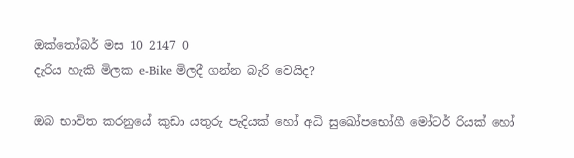ඔක්තෝබර් මස 10 2147 0
දැරිය හැකි මිලක e-Bike මිලදී ගන්න බැරි වෙයිද?

ඔබ භාවිත කරනුයේ කුඩා යතුරු පැදියක් හෝ අධි සුඛෝපභෝගී මෝටර් රියක් හෝ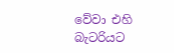වේවා එහි බැටරියට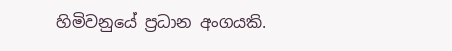හිමිවනුයේ ප්‍රධාන අංගයකි.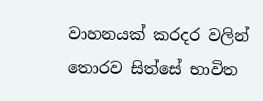වාහනයක් කරදර වලින් තොරව සිත්සේ භාවිත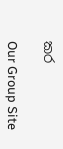කර

Our Group Site